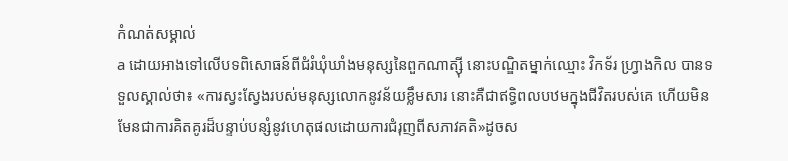កំណត់សម្គាល់
a ដោយអាងទៅលើបទពិសោធន៍ពីជំរំឃុំឃាំងមនុស្សនៃពួកណាត្ស៊ី នោះបណ្ឌិតម្នាក់ឈ្មោះ វិកទ័រ ហ្វ្រាងកិល បានទទួលស្គាល់ថា៖ «ការស្វះស្វែងរបស់មនុស្សលោកនូវន័យខ្លឹមសារ នោះគឺជាឥទ្ធិពលបឋមក្នុងជីវិតរបស់គេ ហើយមិនមែនជាការគិតគូរដ៏បន្ទាប់បន្សំនូវហេតុផលដោយការជំរុញពីសភាវគតិ»ដូចស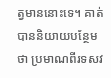ត្វមាននោះទេ។ គាត់បាននិយាយបន្ថែមថា ប្រមាណពីរទសវ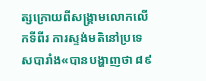ត្សក្រោយពីសង្គ្រាមលោកលើកទីពីរ ការស្ទង់មតិនៅប្រទេសបារាំង«បានបង្ហាញថា ៨៩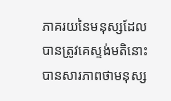ភាគរយនៃមនុស្សដែលបានត្រូវគេស្ទង់មតិនោះ បានសារភាពថាមនុស្ស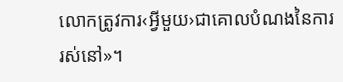លោកត្រូវការ‹អ្វីមួយ›ជាគោលបំណងនៃការរស់នៅ»។